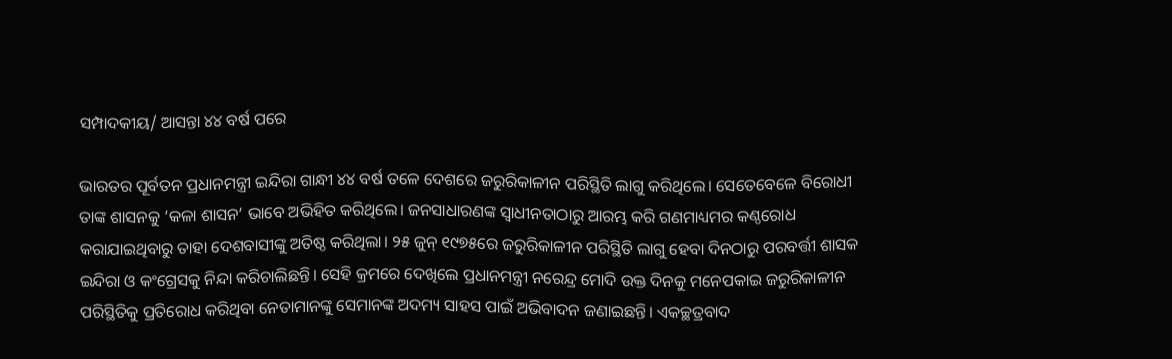ସମ୍ପାଦକୀୟ/ ଆସନ୍ତା ୪୪ ବର୍ଷ ପରେ

ଭାରତର ପୂର୍ବତନ ପ୍ରଧାନମନ୍ତ୍ରୀ ଇନ୍ଦିରା ଗାନ୍ଧୀ ୪୪ ବର୍ଷ ତଳେ ଦେଶରେ ଜରୁରିକାଳୀନ ପରିସ୍ଥିତି ଲାଗୁ କରିଥିଲେ। ସେତେବେଳେ ବିରୋଧୀ ତାଙ୍କ ଶାସନକୁ ‘କଳା ଶାସନ’ ଭାବେ ଅଭିହିତ କରିଥିଲେ। ଜନସାଧାରଣଙ୍କ ସ୍ବାଧୀନତାଠାରୁ ଆରମ୍ଭ କରି ଗଣମାଧ୍ୟମର କଣ୍ଠରୋଧ କରାଯାଇଥିବାରୁ ତାହା ଦେଶବାସୀଙ୍କୁ ଅତିଷ୍ଠ କରିଥିଲା। ୨୫ ଜୁନ୍‌ ୧୯୭୫ରେ ଜରୁରିକାଳୀନ ପରିସ୍ଥିତି ଲାଗୁ ହେବା ଦିନଠାରୁ ପରବର୍ତ୍ତୀ ଶାସକ ଇନ୍ଦିରା ଓ କଂଗ୍ରେସକୁ ନିନ୍ଦା କରିଚାଲିଛନ୍ତି। ସେହି କ୍ରମରେ ଦେଖିଲେ ପ୍ରଧାନମନ୍ତ୍ରୀ ନରେନ୍ଦ୍ର ମୋଦି ଉକ୍ତ ଦିନକୁ ମନେପକାଇ ଜରୁରିକାଳୀନ ପରିସ୍ଥିତିକୁ ପ୍ରତିରୋଧ କରିଥିବା ନେତାମାନଙ୍କୁ ସେମାନଙ୍କ ଅଦମ୍ୟ ସାହସ ପାଇଁ ଅଭିବାଦନ ଜଣାଇଛନ୍ତି। ଏକଚ୍ଛତ୍ରବାଦ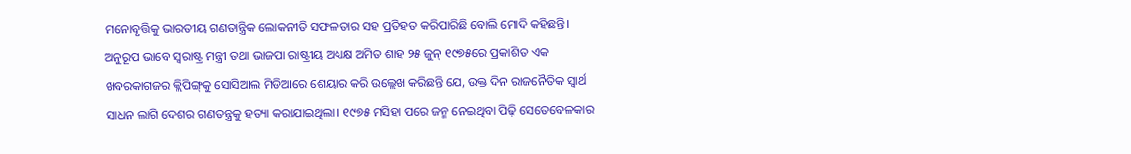ମନୋବୃତ୍ତିକୁ ଭାରତୀୟ ଗଣତାନ୍ତ୍ରିକ ଲୋକନୀତି ସଫଳତାର ସହ ପ୍ରତିହତ କରିପାରିଛି ବୋଲି ମୋଦି କହିଛନ୍ତି। ଅନୁରୂପ ଭାବେ ସ୍ବରାଷ୍ଟ୍ର ମନ୍ତ୍ରୀ ତଥା ଭାଜପା ରାଷ୍ଟ୍ରୀୟ ଅଧ୍ୟକ୍ଷ ଅମିତ ଶାହ ୨୫ ଜୁନ୍‌ ୧୯୭୫ରେ ପ୍ରକାଶିତ ଏକ ଖବରକାଗଜର କ୍ଲିପିଙ୍ଗ୍‌କୁ ସୋସିଆଲ ମିଡିଆରେ ଶେୟାର କରି ଉଲ୍ଲେଖ କରିଛନ୍ତି ଯେ, ଉକ୍ତ ଦିନ ରାଜନୈତିକ ସ୍ବାର୍ଥ ସାଧନ ଲାଗି ଦେଶର ଗଣତନ୍ତ୍ରକୁ ହତ୍ୟା କରାଯାଇଥିଲା। ୧୯୭୫ ମସିହା ପରେ ଜନ୍ମ ନେଇଥିବା ପିଢ଼ି ସେତେବେଳକାର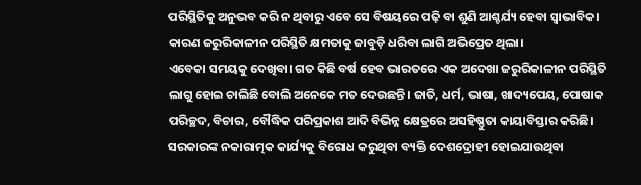ପରିସ୍ଥିତିକୁ ଅନୁଭବ କରି ନ ଥିବାରୁ ଏବେ ସେ ବିଷୟରେ ପଢ଼ି ବା ଶୁଣି ଆଶ୍ଚର୍ଯ୍ୟ ହେବା ସ୍ବାଭାବିକ। କାରଣ ଜରୁରିକାଳୀନ ପରିସ୍ଥିତି କ୍ଷମତାକୁ ଜାବୁଡ଼ି ଧରିବା ଲାଗି ଅଭିପ୍ରେତ ଥିଲା।
ଏବେକା ସମୟକୁ ଦେଖିବା। ଗତ କିଛି ବର୍ଷ ହେବ ଭାରତରେ ଏକ ଅଦେଖା ଜରୁରିକାଳୀନ ପରିସ୍ଥିତି ଲାଗୁ ହୋଇ ଚାଲିଛି ବୋଲି ଅନେକେ ମତ ଦେଉଛନ୍ତି। ଜାତି, ଧର୍ମ, ଭାଷା, ଖାଦ୍ୟପେୟ, ପୋଷାକ ପରିଚ୍ଛଦ, ବିଚାର, ବୌଦ୍ଧିକ ପରିପ୍ରକାଶ ଆଦି ବିଭିନ୍ନ କ୍ଷେତ୍ରରେ ଅସହିଷ୍ଣୁତା କାୟାବିସ୍ତାର କରିଛି। ସରକାରଙ୍କ ନକାରାତ୍ମକ କାର୍ଯ୍ୟକୁ ବିରୋଧ କରୁଥିବା ବ୍ୟକ୍ତି ଦେଶଦ୍ରୋହୀ ହୋଇଯାଉଥିବା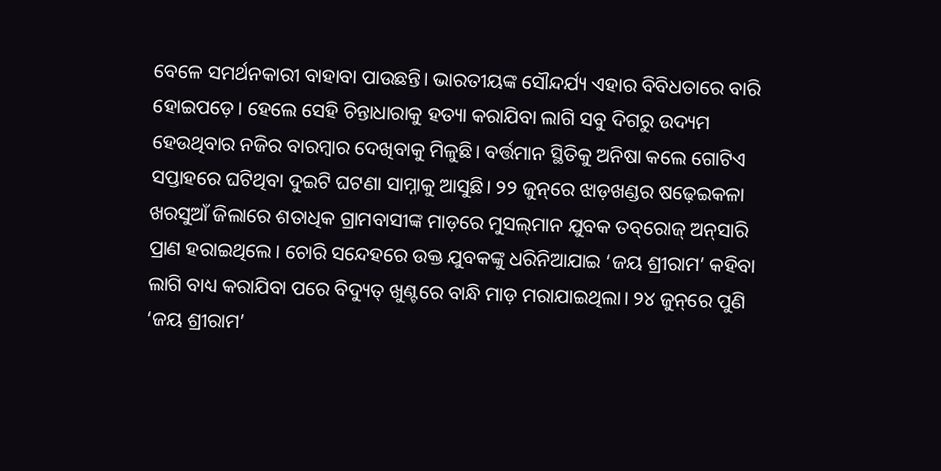ବେଳେ ସମର୍ଥନକାରୀ ବାହାବା ପାଉଛନ୍ତି। ଭାରତୀୟଙ୍କ ସୌନ୍ଦର୍ଯ୍ୟ ଏହାର ବିବିଧତାରେ ବାରି ହୋଇପଡ଼େ। ହେଲେ ସେହି ଚିନ୍ତାଧାରାକୁ ହତ୍ୟା କରାଯିବା ଲାଗି ସବୁ ଦିଗରୁ ଉଦ୍ୟମ ହେଉଥିବାର ନଜିର ବାରମ୍ବାର ଦେଖିବାକୁ ମିଳୁଛି। ବର୍ତ୍ତମାନ ସ୍ଥିତିକୁ ଅନିଷା କଲେ ଗୋଟିଏ ସପ୍ତାହରେ ଘଟିଥିବା ଦୁଇଟି ଘଟଣା ସାମ୍ନାକୁ ଆସୁଛି। ୨୨ ଜୁନ୍‌ରେ ଝାଡ଼ଖଣ୍ଡର ଷଢ଼େଇକଳା ଖରସୁଆଁ ଜିଲାରେ ଶତାଧିକ ଗ୍ରାମବାସୀଙ୍କ ମାଡ଼ରେ ମୁସଲ୍‌ମାନ ଯୁବକ ତବ୍‌ରୋଜ୍‌ ଅନ୍‌ସାରି ପ୍ରାଣ ହରାଇଥିଲେ। ଚୋରି ସନ୍ଦେହରେ ଉକ୍ତ ଯୁବକଙ୍କୁ ଧରିନିଆଯାଇ ‘ଜୟ ଶ୍ରୀରାମ’ କହିବା ଲାଗି ବାଧ୍ୟ କରାଯିବା ପରେ ବିଦ୍ୟୁତ୍‌ ଖୁଣ୍ଟରେ ବାନ୍ଧି ମାଡ଼ ମରାଯାଇଥିଲା। ୨୪ ଜୁନ୍‌ରେ ପୁଣି ‘ଜୟ ଶ୍ରୀରାମ’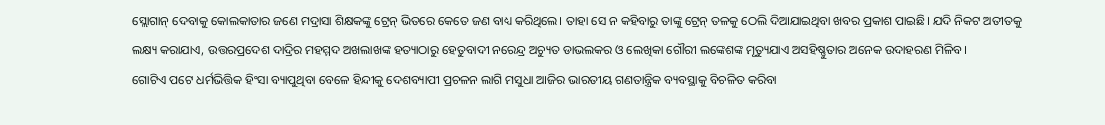ସ୍ଲୋଗାନ୍‌ ଦେବାକୁ କୋଲକାତାର ଜଣେ ମଦ୍ରାସା ଶିକ୍ଷକଙ୍କୁ ଟ୍ରେନ୍‌ ଭିତରେ କେତେ ଜଣ ବାଧ୍ୟ କରିଥିଲେ। ତାହା ସେ ନ କହିବାରୁ ତାଙ୍କୁ ଟ୍ରେନ୍‌ ତଳକୁ ଠେଲି ଦିଆଯାଇଥିବା ଖବର ପ୍ରକାଶ ପାଇଛି। ଯଦି ନିକଟ ଅତୀତକୁ ଲକ୍ଷ୍ୟ କରାଯାଏ, ଉତ୍ତରପ୍ରଦେଶ ଦାଦ୍ରିର ମହମ୍ମଦ ଅଖଲାଖଙ୍କ ହତ୍ୟାଠାରୁ ହେତୁବାଦୀ ନରେନ୍ଦ୍ର ଅଚ୍ୟୁତ ଡାଭଲକର ଓ ଲେଖିକା ଗୌରୀ ଲଙ୍କେଶଙ୍କ ମୃତ୍ୟୁଯାଏ ଅସହିଷ୍ଣୁତାର ଅନେକ ଉଦାହରଣ ମିଳିବ।
ଗୋଟିଏ ପଟେ ଧର୍ମଭିତ୍ତିକ ହିଂସା ବ୍ୟାପୁଥିବା ବେଳେ ହିନ୍ଦୀକୁ ଦେଶବ୍ୟାପୀ ପ୍ରଚଳନ ଲାଗି ମସୁଧା ଆଜିର ଭାରତୀୟ ଗଣତାନ୍ତ୍ରିକ ବ୍ୟବସ୍ଥାକୁ ବିଚଳିତ କରିବା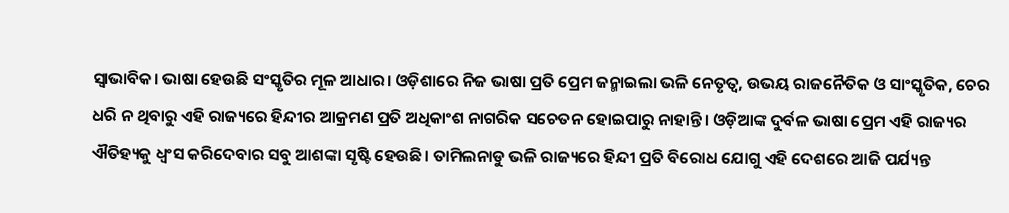ସ୍ବାଭାବିକ। ଭାଷା ହେଉଛି ସଂସ୍କୃତିର ମୂଳ ଆଧାର। ଓଡ଼ିଶାରେ ନିଜ ଭାଷା ପ୍ରତି ପ୍ରେମ ଜନ୍ମାଇଲା ଭଳି ନେତୃତ୍ୱ, ଉଭୟ ରାଜନୈତିକ ଓ ସାଂସ୍କୃତିକ, ଚେର ଧରି ନ ଥିବାରୁ ଏହି ରାଜ୍ୟରେ ହିନ୍ଦୀର ଆକ୍ରମଣ ପ୍ରତି ଅଧିକାଂଶ ନାଗରିକ ସଚେତନ ହୋଇପାରୁ ନାହାନ୍ତି। ଓଡ଼ିଆଙ୍କ ଦୁର୍ବଳ ଭାଷା ପ୍ରେମ ଏହି ରାଜ୍ୟର ଐତିହ୍ୟକୁ ଧ୍ୱଂସ କରିଦେବାର ସବୁ ଆଶଙ୍କା ସୃଷ୍ଟି ହେଉଛି। ତାମିଲନାଡୁ ଭଳି ରାଜ୍ୟରେ ହିନ୍ଦୀ ପ୍ରତି ବିରୋଧ ଯୋଗୁ ଏହି ଦେଶରେ ଆଜି ପର୍ଯ୍ୟନ୍ତ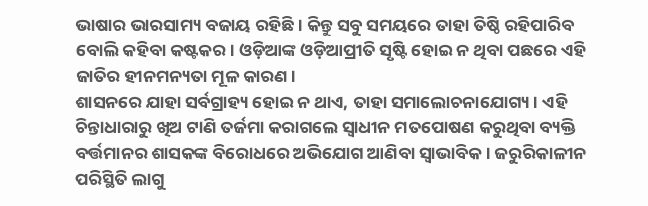ଭାଷାର ଭାରସାମ୍ୟ ବଜାୟ ରହିଛି। କିନ୍ତୁ ସବୁ ସମୟରେ ତାହା ତିଷ୍ଠି ରହିପାରିବ ବୋଲି କହିବା କଷ୍ଟକର। ଓଡ଼ିଆଙ୍କ ଓଡ଼ିଆପ୍ରୀତି ସୃଷ୍ଟି ହୋଇ ନ ଥିବା ପଛରେ ଏହି ଜାତିର ହୀନମନ୍ୟତା ମୂଳ କାରଣ।
ଶାସନରେ ଯାହା ସର୍ବଗ୍ରାହ୍ୟ ହୋଇ ନ ଥାଏ, ତାହା ସମାଲୋଚନାଯୋଗ୍ୟ। ଏହି ଚିନ୍ତାଧାରାରୁ ଖିଅ ଟାଣି ତର୍ଜମା କରାଗଲେ ସ୍ବାଧୀନ ମତପୋଷଣ କରୁଥିବା ବ୍ୟକ୍ତି ବର୍ତ୍ତମାନର ଶାସକଙ୍କ ବିରୋଧରେ ଅଭିଯୋଗ ଆଣିବା ସ୍ବାଭାବିକ। ଜରୁରିକାଳୀନ ପରିସ୍ଥିତି ଲାଗୁ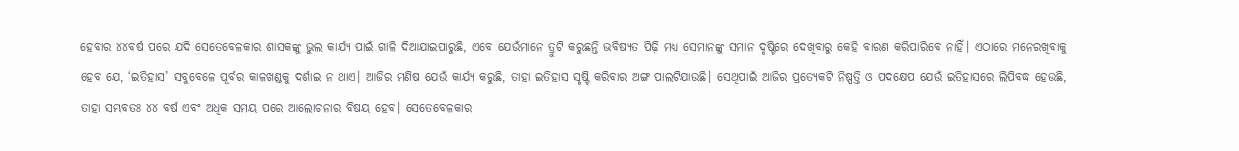ହେବାର ୪୪ବର୍ଷ ପରେ ଯଦି ସେତେବେଳକାର ଶାସକଙ୍କୁ ଭୁଲ କାର୍ଯ୍ୟ ପାଇଁ ଗାଳି ଦିଆଯାଇପାରୁଛି, ଏବେ ଯେଉଁମାନେ ତ୍ରୁଟି କରୁଛନ୍ତି ଭବିଷ୍ୟତ ପିଢ଼ି ମଧ୍ୟ ସେମାନଙ୍କୁ ସମାନ ଦୃଷ୍ଟିରେ ଦେଖିବାରୁ କେହି ବାରଣ କରିପାରିବେ ନାହିଁ। ଏଠାରେ ମନେରଖିବାକୁ ହେବ ଯେ, ‘ଇତିହାସ’ ସବୁବେଳେ ପୂର୍ବର କାଳଖଣ୍ଡକୁ ଦର୍ଶାଇ ନ ଥାଏ। ଆଜିର ମଣିଷ ଯେଉଁ କାର୍ଯ୍ୟ କରୁଛି, ତାହା ଇତିହାସ ସୃଷ୍ଟି କରିବାର ଅଙ୍ଗ ପାଲଟିଯାଉଛି। ସେଥିପାଇଁ ଆଜିର ପ୍ରତ୍ୟେକଟି ନିଷ୍ପତ୍ତି ଓ ପଦକ୍ଷେପ ଯେଉଁ ଇତିହାସରେ ଲିପିବଦ୍ଧ ହେଉଛି, ତାହା ସମ୍ଭବତଃ ୪୪ ବର୍ଷ ଏବଂ ଅଧିକ ସମୟ ପରେ ଆଲୋଚନାର ବିଷୟ ହେବ। ସେତେବେଳକାର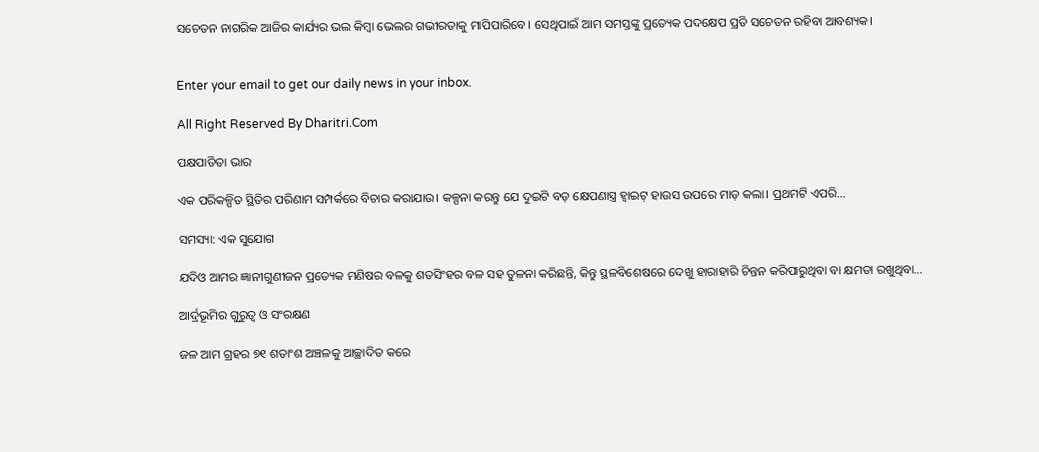ସଚେତନ ନାଗରିକ ଆଜିର କାର୍ଯ୍ୟର ଭଲ କିମ୍ବା ଭେଲର ଗଭୀରତାକୁ ମାପିପାରିବେ। ସେଥିପାଇଁ ଆମ ସମସ୍ତଙ୍କୁ ପ୍ରତ୍ୟେକ ପଦକ୍ଷେପ ପ୍ରତି ସଚେତନ ରହିବା ଆବଶ୍ୟକ।


Enter your email to get our daily news in your inbox.

All Right Reserved By Dharitri.Com

ପକ୍ଷପାତିତା ଭାର

ଏକ ପରିକଳ୍ପିତ ସ୍ଥିତିର ପରିଣାମ ସମ୍ପର୍କରେ ବିଚାର କରାଯାଉ। କଳ୍ପନା କରନ୍ତୁ ଯେ ଦୁଇଟି ବଡ଼ କ୍ଷେପଣାସ୍ତ୍ର ହ୍ୱାଇଟ୍‌ ହାଉସ ଉପରେ ମାଡ଼ କଲା। ପ୍ରଥମଟି ଏପରି…

ସମସ୍ୟା: ଏକ ସୁଯୋଗ

ଯଦିଓ ଆମର ଜ୍ଞାନୀଗୁଣୀଜନ ପ୍ରତ୍ୟେକ ମଣିଷର ବଳକୁ ଶତସିଂହର ବଳ ସହ ତୁଳନା କରିଛନ୍ତି, କିନ୍ତୁ ସ୍ଥଳବିଶେଷରେ ଦେଖୁ ହାରାହାରି ଚିନ୍ତନ କରିପାରୁଥିବା ବା କ୍ଷମତା ରଖୁଥିବା…

ଆର୍ଦ୍ରଭୂମିର ଗୁରୁତ୍ୱ ଓ ସଂରକ୍ଷଣ

ଜଳ ଆମ ଗ୍ରହର ୭୧ ଶତାଂଶ ଅଞ୍ଚଳକୁ ଆଚ୍ଛାଦିତ କରେ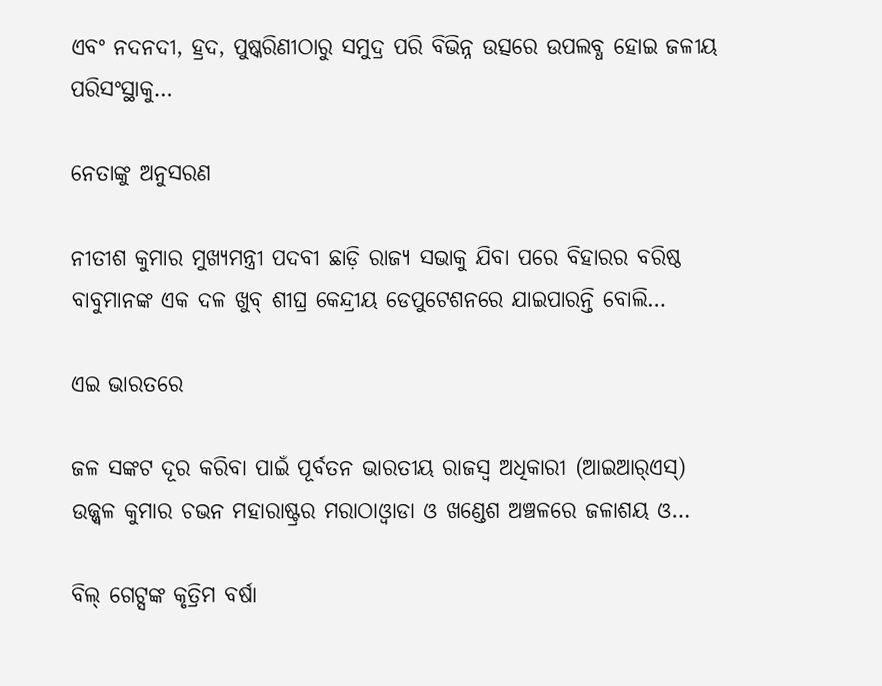ଏବଂ ନଦନଦୀ, ହ୍ରଦ, ପୁଷ୍କରିଣୀଠାରୁ ସମୁଦ୍ର ପରି ବିଭିନ୍ନ ଉତ୍ସରେ ଉପଲବ୍ଧ ହୋଇ ଜଳୀୟ ପରିସଂସ୍ଥାକୁ…

ନେତାଙ୍କୁ ଅନୁସରଣ

ନୀତୀଶ କୁମାର ମୁଖ୍ୟମନ୍ତ୍ରୀ ପଦବୀ ଛାଡ଼ି ରାଜ୍ୟ ସଭାକୁ ଯିବା ପରେ ବିହାରର ବରିଷ୍ଠ ବାବୁମାନଙ୍କ ଏକ ଦଳ ଖୁବ୍‌ ଶୀଘ୍ର କେନ୍ଦ୍ରୀୟ ଡେପୁଟେଶନରେ ଯାଇପାରନ୍ତି ବୋଲି…

ଏଇ ଭାରତରେ

ଜଳ ସଙ୍କଟ ଦୂର କରିବା ପାଇଁ ପୂର୍ବତନ ଭାରତୀୟ ରାଜସ୍ବ ଅଧିକାରୀ (ଆଇଆର୍‌ଏସ୍‌) ଉଜ୍ଜ୍ୱଳ କୁମାର ଚଭନ ମହାରାଷ୍ଟ୍ରର ମରାଠାଓ୍ବାଡା ଓ ଖଣ୍ଡେଶ ଅଞ୍ଚଳରେ ଜଳାଶୟ ଓ…

ବିଲ୍‌ ଗେଟ୍ସଙ୍କ କୃତ୍ରିମ ବର୍ଷା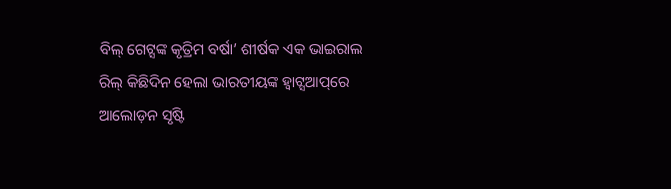ବିଲ୍‌ ଗେଟ୍ସଙ୍କ କୃତ୍ରିମ ବର୍ଷା’ ଶୀର୍ଷକ ଏକ ଭାଇରାଲ ରିଲ୍‌ କିଛିଦିନ ହେଲା ଭାରତୀୟଙ୍କ ହ୍ବାଟ୍ସଆପ୍‌ରେ ଆଲୋଡ଼ନ ସୃଷ୍ଟି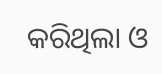କରିଥିଲା ଓ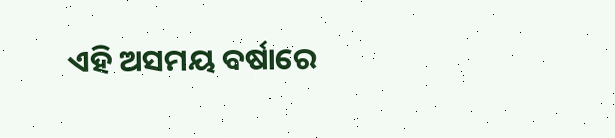ଏହି ଅସମୟ ବର୍ଷାରେ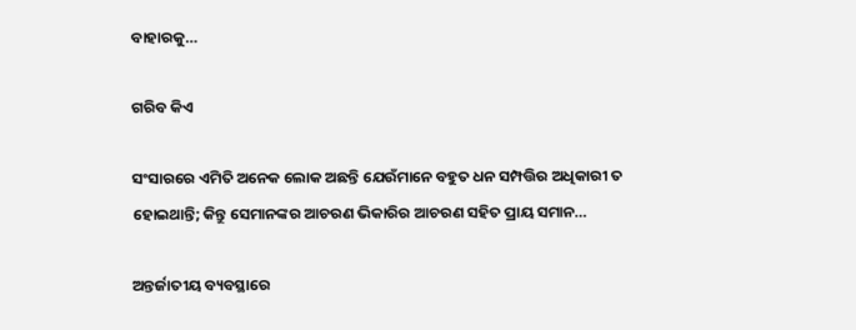ବାହାରକୁ…

ଗରିବ କିଏ

ସଂସାରରେ ଏମିତି ଅନେକ ଲୋକ ଅଛନ୍ତି ଯେଉଁମାନେ ବହୁତ ଧନ ସମ୍ପତ୍ତିର ଅଧିକାରୀ ତ ହୋଇଥାନ୍ତି; କିନ୍ତୁ ସେମାନଙ୍କର ଆଚରଣ ଭିକାରିର ଆଚରଣ ସହିତ ପ୍ରାୟ ସମାନ…

ଅନ୍ତର୍ଜାତୀୟ ବ୍ୟବସ୍ଥାରେ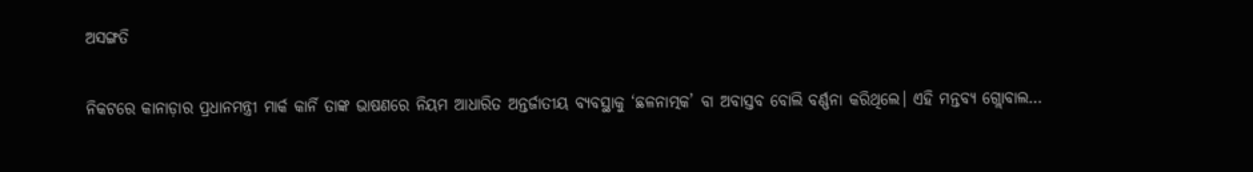ଅସଙ୍ଗତି

ନିକଟରେ କାନାଡ଼ାର ପ୍ରଧାନମନ୍ତ୍ରୀ ମାର୍କ କାର୍ନି ତାଙ୍କ ଭାଷଣରେ ନିୟମ ଆଧାରିତ ଅନ୍ତର୍ଜାତୀୟ ବ୍ୟବସ୍ଥାକୁ ‘ଛଳନାତ୍ମକ’ ବା ଅବାସ୍ତବ ବୋଲି ବର୍ଣ୍ଣନା କରିଥିଲେ। ଏହି ମନ୍ତବ୍ୟ ଗ୍ଲୋବାଲ…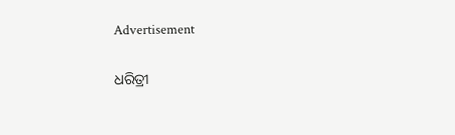Advertisement

ଧରିତ୍ରୀ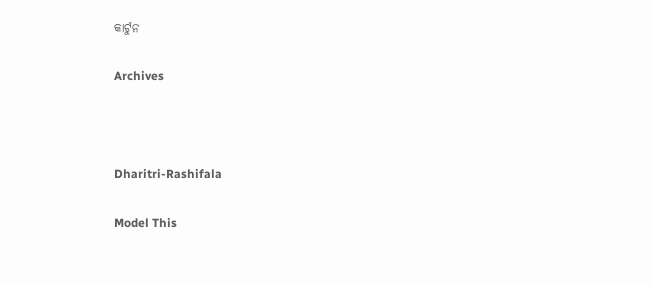କାର୍ଟୁନ

Archives



Dharitri-Rashifala

Model This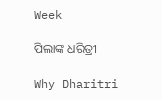Week

ପିଲାଙ୍କ ଧରିତ୍ରୀ

Why Dharitri